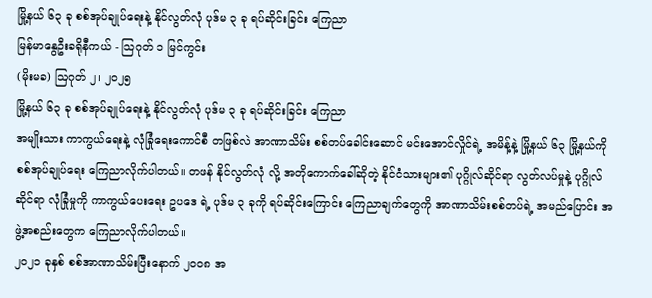မြို့နယ် ၆၃ ခု စစ်အုပ်ချုပ်ရေးနဲ့ နိုင်လွတ်လုံ ပုဒ်မ ၃ ခု ရပ်ဆိုင်းခြင်း ကြေညာ
မြန်မာနွေဦးခရိုနီကယ် - သြဂုတ် ၁ မြင်ကွင်း
(မိုးမခ) ဩဂုတ် ၂၊ ၂၀၂၅
မြို့နယ် ၆၃ ခု စစ်အုပ်ချုပ်ရေးနဲ့ နိုင်လွတ်လုံ ပုဒ်မ ၃ ခု ရပ်ဆိုင်းခြင်း ကြေညာ
အမျိုးသား ကာကွယ်ရေးနဲ့ လုံခြုံရေးကောင်စီ တဖြစ်လဲ အာဏာသိမ်း စစ်တပ်ခေါင်းဆောင် မင်းအောင်လှိုင်ရဲ့ အမိန့်နဲ့ မြို့နယ် ၆၃ မြို့နယ်ကို စစ်အုပ်ချုပ်ရေး ကြေညာလိုက်ပါတယ်။ တဖန် နိုင်လွတ်လုံ လို့ အတိုကောက်ခေါ်ဆိုတဲ့ နိုင်ငံသားများ၏ ပုဂ္ဂိုလ်ဆိုင်ရာ လွတ်လပ်မှုနဲ့ ပုဂ္ဂိုလ်ဆိုင်ရာ လုံခြုံမှုကို ကာကွယ်ပေးရေး ဥပဒေ ရဲ့ ပုဒ်မ ၃ ခုကို ရပ်ဆိုင်းကြောင်း ကြေညာချက်တွေကို အာဏာသိမ်းစစ်တပ်ရဲ့ အမည်ပြောင်း အဖွဲ့အစည်းတွေက ကြေညာလိုက်ပါတယ်။
၂၀၂၁ ခုနှစ် စစ်အာဏာသိမ်းပြီးနောက် ၂၀၀၈ အ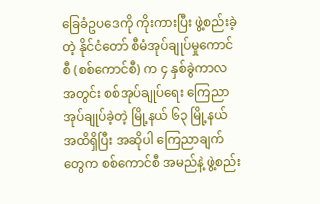ခြေခံဥပဒေကို ကိုးကားပြီး ဖွဲ့စည်းခဲ့တဲ့ နိုင်ငံတော် စီမံအုပ်ချုပ်မှုကောင်စီ (စစ်ကောင်စီ) က ၄ နှစ်ခွဲကာလ အတွင်း စစ်အုပ်ချုပ်ရေး ကြေညာအုပ်ချုပ်ခဲ့တဲ့ မြို့နယ် ၆၃ မြို့နယ် အထိရှိပြီး အဆိုပါ ကြေညာချက်တွေက စစ်ကောင်စီ အမည်နဲ့ ဖွဲ့စည်း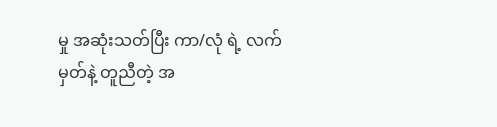မှု အဆုံးသတ်ပြီး ကာ/လုံ ရဲ့ လက်မှတ်နဲ့ တူညီတဲ့ အ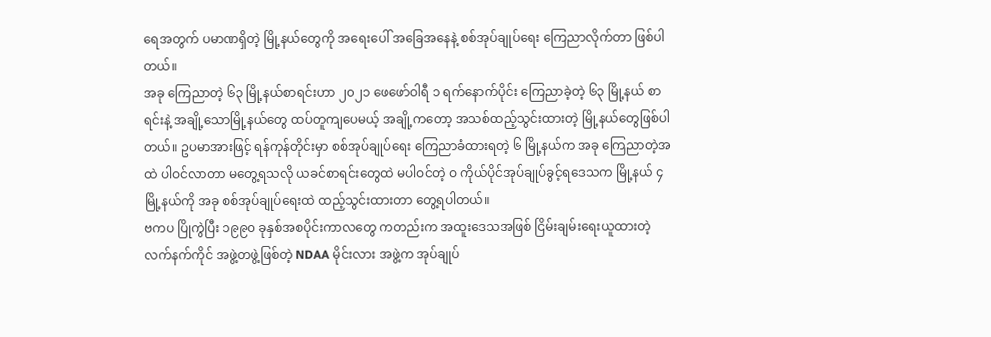ရေအတွက် ပမာဏရှိတဲ့ မြို့နယ်တွေကို အရေးပေါ် အခြေအနေနဲ့ စစ်အုပ်ချုပ်ရေး ကြေညာလိုက်တာ ဖြစ်ပါတယ်။
အခု ကြေညာတဲ့ ၆၃ မြို့နယ်စာရင်းဟာ ၂၀၂၁ ဖေဖော်ဝါရီ ၁ ရက်နောက်ပိုင်း ကြေညာခဲ့တဲ့ ၆၃ မြို့နယ် စာရင်းနဲ့ အချို့သောမြို့နယ်တွေ ထပ်တူကျပေမယ့် အချို့ကတော့ အသစ်ထည့်သွင်းထားတဲ့ မြို့နယ်တွေဖြစ်ပါတယ်။ ဥပမာအားဖြင့် ရန်ကုန်တိုင်းမှာ စစ်အုပ်ချုပ်ရေး ကြေညာခံထားရတဲ့ ၆ မြို့နယ်က အခု ကြေညာတဲ့အထဲ ပါဝင်လာတာ မတွေ့ရသလို ယခင်စာရင်းတွေထဲ မပါဝင်တဲ့ ဝ ကိုယ်ပိုင်အုပ်ချုပ်ခွင့်ရဒေသက မြို့နယ် ၄ မြို့နယ်ကို အခု စစ်အုပ်ချုပ်ရေးထဲ ထည့်သွင်းထားတာ တွေ့ရပါတယ်။
ဗကပ ပြိုကွဲပြီး ၁၉၉၀ ခုနှစ်အစပိုင်းကာလတွေ ကတည်းက အထူးဒေသအဖြစ် ငြိမ်းချမ်းရေးယူထားတဲ့ လက်နက်ကိုင် အဖွဲ့တဖွဲ့ဖြစ်တဲ့ NDAA မိုင်းလား အဖွဲ့က အုပ်ချုပ်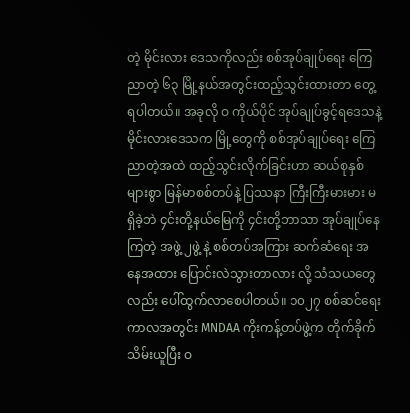တဲ့ မိုင်းလား ဒေသကိုလည်း စစ်အုပ်ချုပ်ရေး ကြေညာတဲ့ ၆၃ မြို့နယ်အတွင်းထည့်သွင်းထားတာ တွေ့ရပါတယ်။ အခုလို ဝ ကိုယ်ပိုင် အုပ်ချုပ်ခွင့်ရဒေသနဲ့ မိုင်းလားဒေသက မြို့တွေကို စစ်အုပ်ချုပ်ရေး ကြေညာတဲ့အထဲ ထည့်သွင်းလိုက်ခြင်းဟာ ဆယ်စုနှစ်များစွာ မြန်မာစစ်တပ်နဲ့ ပြဿနာ ကြီးကြီးမားမား မရှိခဲ့ဘဲ ၄င်းတို့နယ်မြေကို ၄င်းတို့ဘာသာ အုပ်ချုပ်နေကြတဲ့ အဖွဲ့ ၂ဖွဲ့ နဲ့ စစ်တပ်အကြား ဆက်ဆံရေး အနေအထား ပြောင်းလဲသွားတာလား လို့ သံသယတွေ လည်း ပေါ်ထွက်လာစေပါတယ်။ ၁၀၂၇ စစ်ဆင်ရေး ကာလအတွင်း MNDAA ကိုးကန့်တပ်ဖွဲ့က တိုက်ခိုက်သိမ်းယူပြီး ဝ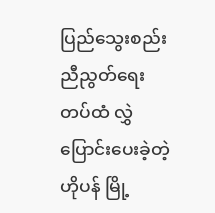ပြည်သွေးစည်းညီညွတ်ရေး တပ်ထံ လွှဲပြောင်းပေးခဲ့တဲ့ ဟိုပန် မြို့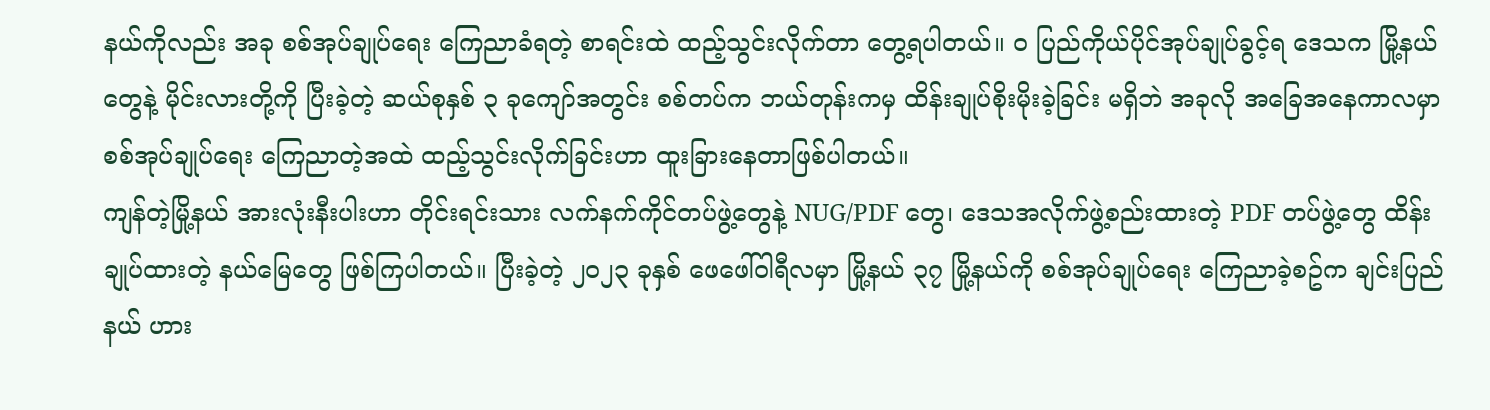နယ်ကိုလည်း အခု စစ်အုပ်ချုပ်ရေး ကြေညာခံရတဲ့ စာရင်းထဲ ထည့်သွင်းလိုက်တာ တွေ့ရပါတယ်။ ဝ ပြည်ကိုယ်ပိုင်အုပ်ချုပ်ခွင့်ရ ဒေသက မြို့နယ်တွေနဲ့ မိုင်းလားတို့ကို ပြီးခဲ့တဲ့ ဆယ်စုနှစ် ၃ ခုကျော်အတွင်း စစ်တပ်က ဘယ်တုန်းကမှ ထိန်းချုပ်စိုးမိုးခဲ့ခြင်း မရှိဘဲ အခုလို အခြေအနေကာလမှာ စစ်အုပ်ချုပ်ရေး ကြေညာတဲ့အထဲ ထည့်သွင်းလိုက်ခြင်းဟာ ထူးခြားနေတာဖြစ်ပါတယ်။
ကျန်တဲ့မြို့နယ် အားလုံးနီးပါးဟာ တိုင်းရင်းသား လက်နက်ကိုင်တပ်ဖွဲ့တွေနဲ့ NUG/PDF တွေ၊ ဒေသအလိုက်ဖွဲ့စည်းထားတဲ့ PDF တပ်ဖွဲ့တွေ ထိန်းချုပ်ထားတဲ့ နယ်မြေတွေ ဖြစ်ကြပါတယ်။ ပြီးခဲ့တဲ့ ၂၀၂၃ ခုနှစ် ဖေဖေါ်ဝါရီလမှာ မြို့နယ် ၃၇ မြို့နယ်ကို စစ်အုပ်ချုပ်ရေး ကြေညာခဲ့စဥ်က ချင်းပြည်နယ် ဟား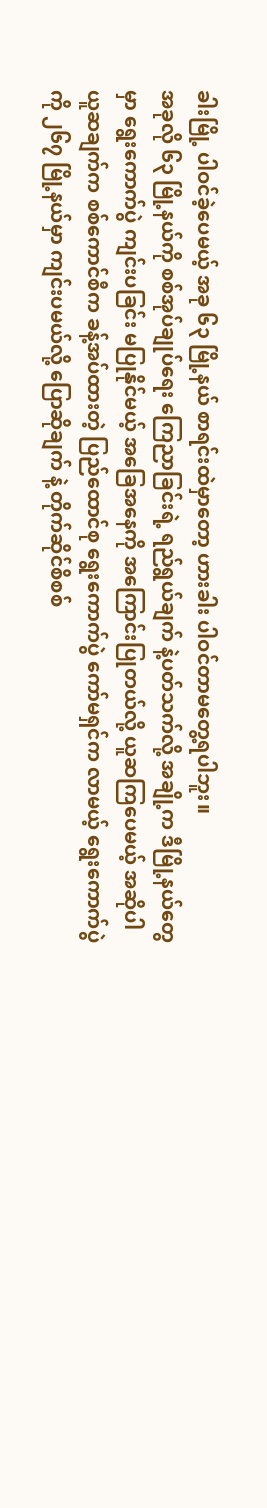ခါးမြို့ ပါဝင်ခဲ့ပေမယ့် အခု ၆၃ မြို့နယ် စာရင်းထဲမှာတော့ ဟားခါး ပါဝင်တာမတွေ့ရပါဘူး။
အခုလို ၆၃ မြို့နယ်ကို စစ်အုပ်ချုပ်ရေး ကြေညာခြင်းရဲ့ ရည်ရွယ်ချက် နဲ့ပတ်သက်လို့ အချို့က ဒီမြို့နယ်တွေမှာ ရွေးကောက်ပွဲ ကျင်းပခြင်း မပြုနိုင်မယ့် အခြေအနေကို အကြောင်းပြုတယ်လို့ ယူဆကြပေမယ့် အဆိုပါ ယူဆချက်က စစ်ကောင်စီက ခန့်အပ်ထားတဲ့ ပြည်ထောင်စု ရွေးကောက်ပွဲ ကော်မရှင်က လာမယ့် ရွေးကောက်ပွဲကို ၂၆၇ မြို့နယ်မှာ ကျင်းပမယ်လို့ ပြောဆိုချက် နဲ့ တိုက်ဆိုင်စိစစ်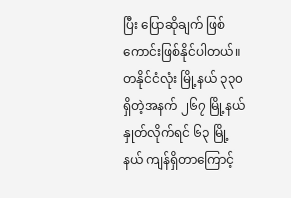ပြီး ပြောဆိုချက် ဖြစ်ကောင်းဖြစ်နိုင်ပါတယ်။
တနိုင်ငံလုံး မြို့နယ် ၃၃၀ ရှိတဲ့အနက် ၂၆၇ မြို့နယ် နှုတ်လိုက်ရင် ၆၃ မြို့နယ် ကျန်ရှိတာကြောင့်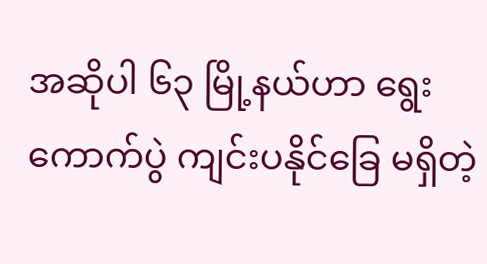အဆိုပါ ၆၃ မြို့နယ်ဟာ ရွေးကောက်ပွဲ ကျင်းပနိုင်ခြေ မရှိတဲ့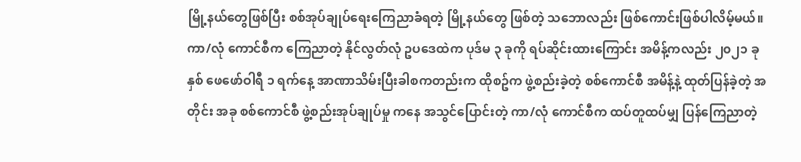မြို့နယ်တွေဖြစ်ပြီး စစ်အုပ်ချုပ်ရေးကြေညာခံရတဲ့ မြို့နယ်တွေ ဖြစ်တဲ့ သဘောလည်း ဖြစ်ကောင်းဖြစ်ပါလိမ့်မယ်။
ကာ/လုံ ကောင်စီက ကြေညာတဲ့ နိုင်လွတ်လုံ ဥပဒေထဲက ပုဒ်မ ၃ ခုကို ရပ်ဆိုင်းထားကြောင်း အမိန့်ကလည်း ၂၀၂၁ ခုနှစ် ဖေဖော်ဝါရီ ၁ ရက်နေ့ အာဏာသိမ်းပြီးခါစကတည်းက ထိုစဥ်က ဖွဲ့စည်းခဲ့တဲ့ စစ်ကောင်စီ အမိန့်နဲ့ ထုတ်ပြန်ခဲ့တဲ့ အတိုင်း အခု စစ်ကောင်စီ ဖွဲ့စည်းအုပ်ချုပ်မှု ကနေ အသွင်ပြောင်းတဲ့ ကာ/လုံ ကောင်စီက ထပ်တူထပ်မျှ ပြန်ကြေညာတဲ့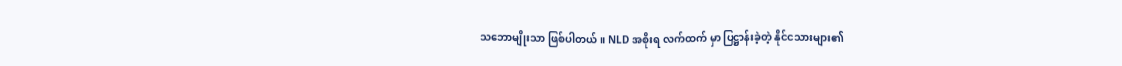သဘောမျိုးသာ ဖြစ်ပါတယ်။ NLD အစိုးရ လက်ထက် မှာ ပြဋ္ဌာန်းခဲ့တဲ့ နိုင်ငသားများ၏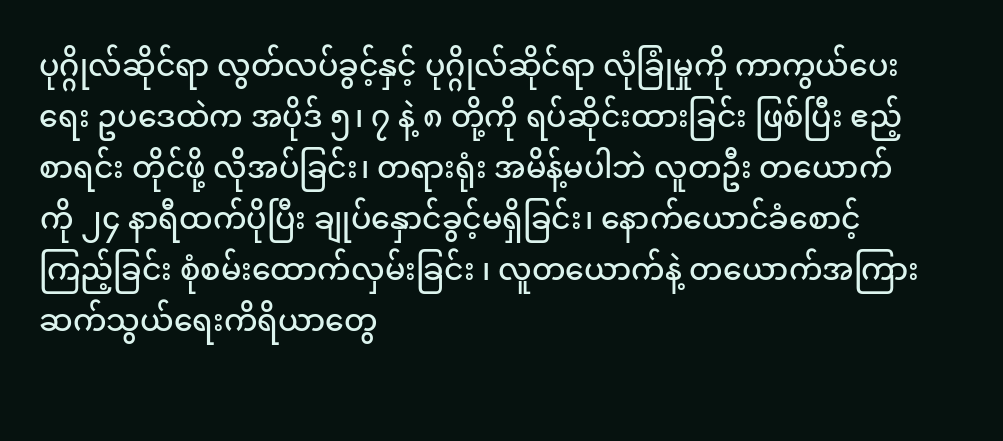ပုဂ္ဂိုလ်ဆိုင်ရာ လွတ်လပ်ခွင့်နှင့် ပုဂ္ဂိုလ်ဆိုင်ရာ လုံခြုံမှုကို ကာကွယ်ပေးရေး ဥပဒေထဲက အပိုဒ် ၅၊ ၇ နဲ့ ၈ တို့ကို ရပ်ဆိုင်းထားခြင်း ဖြစ်ပြီး ဧည့်စာရင်း တိုင်ဖို့ လိုအပ်ခြင်း၊ တရားရုံး အမိန့်မပါဘဲ လူတဦး တယောက်ကို ၂၄ နာရီထက်ပိုပြီး ချုပ်နှောင်ခွင့်မရှိခြင်း၊ နောက်ယောင်ခံစောင့်ကြည့်ခြင်း စုံစမ်းထောက်လှမ်းခြင်း ၊ လူတယောက်နဲ့ တယောက်အကြား ဆက်သွယ်ရေးကိရိယာတွေ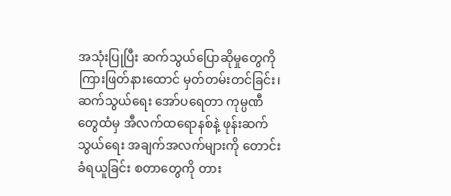အသုံးပြုပြီး ဆက်သွယ်ပြောဆိုမှုတွေကို ကြားဖြတ်နားထောင် မှတ်တမ်းတင်ခြင်း၊ ဆက်သွယ်ရေး အော်ပရေတာ ကုမ္ပဏီ တွေထံမှ အီလက်ထရောနစ်နဲ့ ဖုန်းဆက်သွယ်ရေး အချက်အလက်များကို တောင်းခံရယူခြင်း စတာတွေကို တား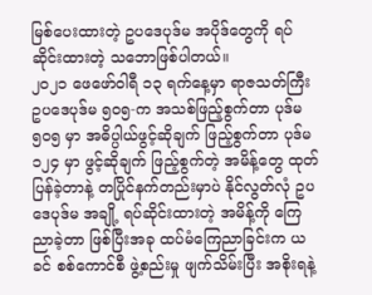မြစ်ပေးထားတဲ့ ဥပဒေပုဒ်မ အပိုဒ်တွေကို ရပ်ဆိုင်းထားတဲ့ သဘောဖြစ်ပါတယ်။
၂၀၂၁ ဖေဖော်ဝါရီ ၁၃ ရက်နေ့မှာ ရာဇသတ်ကြီး ဥပဒေပုဒ်မ ၅၀၅-က အသစ်ဖြည့်စွက်တာ ပုဒ်မ ၅၀၅ မှာ အဓိပ္ပါယ်ဖွင့်ဆိုချက် ဖြည့်စွက်တာ ပုဒ်မ ၁၂၄ မှာ ဖွင့်ဆိုချက် ဖြည့်စွက်တဲ့ အမိန့်တွေ ထုတ်ပြန်ခဲ့တာနဲ့ တပြိုင်နက်တည်းမှာပဲ နိုင်လွတ်လုံ ဥပဒေပုဒ်မ အချို့ ရပ်ဆိုင်းထားတဲ့ အမိန့်ကို ကြေညာခဲ့တာ ဖြစ်ပြီးအခု ထပ်မံကြေညာခြင်းက ယခင် စစ်ကောင်စီ ဖွဲ့စည်းမှု ဖျက်သိမ်းပြီး အစိုးရနဲ့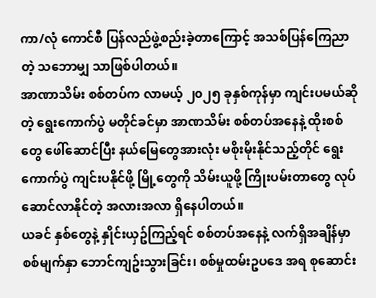ကာ/လုံ ကောင်စီ ပြန်လည်ဖွဲ့စည်းခဲ့တာကြောင့် အသစ်ပြန်ကြေညာတဲ့ သဘောမျှ သာဖြစ်ပါတယ်။
အာဏာသိမ်း စစ်တပ်က လာမယ့် ၂၀၂၅ ခုနှစ်ကုန်မှာ ကျင်းပမယ်ဆိုတဲ့ ရွေးကောက်ပွဲ မတိုင်ခင်မှာ အာဏသိမ်း စစ်တပ်အနေနဲ့ ထိုးစစ်တွေ ဖေါ်ဆောင်ပြီး နယ်မြေတွေအားလုံး မစိုးမိုးနိုင်သည့်တိုင် ရွေးကောက်ပွဲ ကျင်းပနိုင်ဖို့ မြို့တွေကို သိမ်းယူဖို့ ကြိုးပမ်းတာတွေ လုပ်ဆောင်လာနိုင်တဲ့ အလားအလာ ရှိနေပါတယ်။
ယခင် နှစ်တွေနဲ့ နှိုင်းယှဥ်ကြည့်ရင် စစ်တပ်အနေနဲ့ လက်ရှိအချိန်မှာ စစ်မျက်နှာ ဘောင်ကျဥ်းသွားခြင်း၊ စစ်မှုထမ်းဥပဒေ အရ စုဆောင်း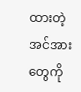ထားတဲ့ အင်အားတွေကို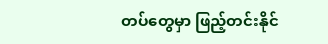တပ်တွေမှာ ဖြည့်တင်းနိုင်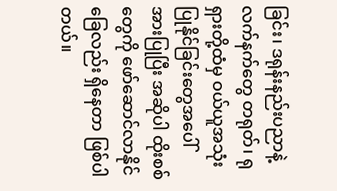ခြင်း၊ ဒရုန်းနည်းပညာနဲ့ လက်နက်တွေ တရုတ်၊ ရုရှားတို့ထံမှ ဝယ်ယူအသုံးပြုနိုင်ခြင်းတွေအပေါ် အားပြုပြီး အဆိုပါ ထိုးစစ်တွေကို ဖော်ဆောင်လာနိုင်ခြေလည်း ရှိနေတာ ဖြစ်ပါတယ်။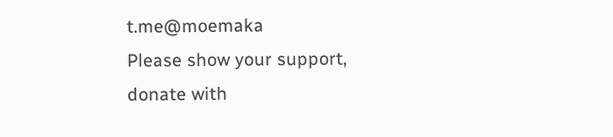t.me@moemaka
Please show your support, donate with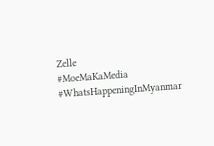Zelle
#MoeMaKaMedia
#WhatsHappeningInMyanmar